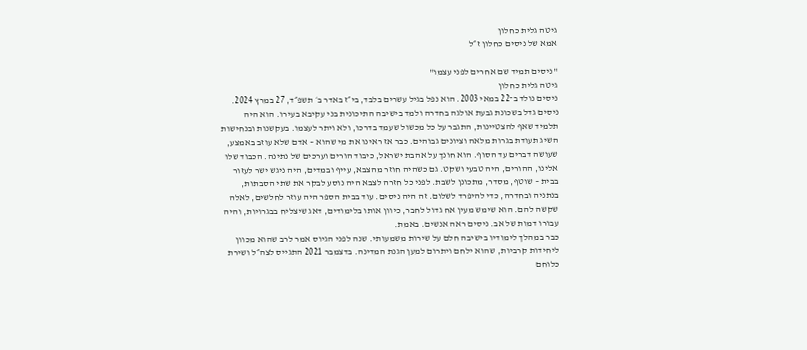גיטה גלית כחלון
אמא של ניסים כחלון ז״ל

"ניסים תמיד שם אחרים לפני עצמו"
גיטה גלית כחלון
ניסים נולד ב־22 במאי 2003. הוא נפל בגיל עשרים בלבד, בי״ז באדר ב׳ תשפ״ד, 27 במרץ 2024. ניסים גדל בשכונת גבעת אולגה בחדרה ולמד בישיבה התיכונית בני עקיבא בעירו. הוא היה תלמיד שאף להצטיינות, התגבר על כל מכשול שעמד בדרכו, ולא ויתר לעצמו. בעקשנות ובנחישות השיג תעודת בגרות מלאה וציונים גבוהים. כבר אז ראינו את מי שהוא – אדם שלא עוזב באמצע, שעושה דברים עד הסוף. הוא חונך על אהבת ישראל, כיבוד הורים וערכים של נתינה. הכבוד שלו אלינו, ההורים, היה טבעי ושקט. גם כשהיה חוזר מהצבא, עייף ובמדים, היה ניגש ישר לעזור בבית – שוטף, מסדר, מתכונן לשבת. לפני כל חזרה לצבא היה נוסע לבקר את שתי הסבתות, בנתניה ובחדרה, כדי להיפרד לשלום. זה היה ניסים. עוד בבית הספר היה עוזר לחלשים, לאלה שקשה להם. הוא שימש מעין אח גדול לחבר, כיוון אותו בלימודים, דאג שיצליח בבגרויות, והיה עבורו דמות של אב. ניסים ראה אנשים. באמת.
כבר במהלך לימודיו בישיבה חלם על שירות משמעותי. שנה לפני הגיוס אמר לרב שהוא מכוון ליחידות קרביות, שהוא ילחם ויתרום למען הגנת המדינה. בדצמבר 2021 התגייס לצה״ל ושירת כלוחם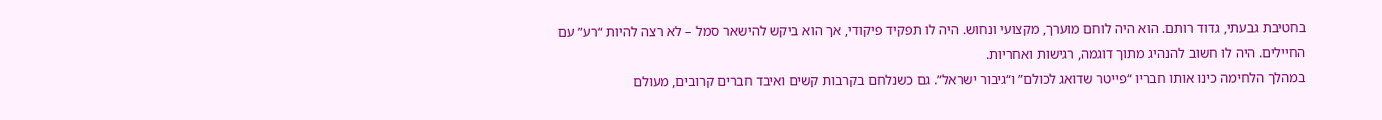בחטיבת גבעתי, גדוד רותם. הוא היה לוחם מוערך, מקצועי ונחוש. היה לו תפקיד פיקודי, אך הוא ביקש להישאר סמל – לא רצה להיות “רע” עם החיילים. היה לו חשוב להנהיג מתוך דוגמה, רגישות ואחריות.
במהלך הלחימה כינו אותו חבריו “פייטר שדואג לכולם” ו“גיבור ישראל”. גם כשנלחם בקרבות קשים ואיבד חברים קרובים, מעולם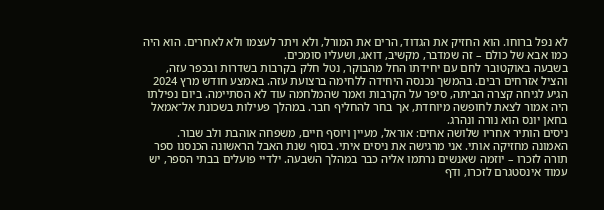לא נפל ברוחו. הוא החזיק את הגדוד, הרים את המורל, ולא ויתר לעצמו ולא לאחרים. הוא היה כמו אבא של כולם – זה שמדבר, מקשיב, דואג, ושעליו סומכים.
בשבעה באוקטובר לחם עם יחידתו החל מהבוקר, נטל חלק בקרבות בשדרות ובכפר עזה, והציל אזרחים רבים. בהמשך נכנסה היחידה ללחימה ברצועת עזה. באמצע חודש מרץ 2024 הגיע לגיחה קצרה הביתה, סיפר על הקרבות ואמר שהמלחמה עוד לא הסתיימה. ביום נפילתו היה אמור לצאת לחופשה מיוחדת, אך בחר להחליף חבר. במהלך פעילות בשכונת אל־אמאל בחאן יונס הוא נורה ונהרג.
ניסים הותיר אחריו שלושה אחים: אוראל, מעיין ויוסף חיים, משפחה אוהבת ולב שבור.
האמונה מחזיקה אותי. אני מרגישה את ניסים איתי. בסוף שנת האבל הראשונה הכנסנו ספר תורה לזכרו – יוזמה שאנשים נרתמו אליה כבר במהלך השבעה. ילדיי פועלים בבתי הספר, יש עמוד אינסטגרם לזכרו, ודף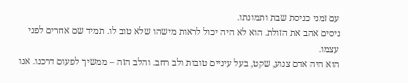עם זמני כניסת שבת ותמונתו.
ניסים אהב את הזולת. הוא לא היה יכול לראות מישהו שלא טוב לו. תמיד שם אחרים לפני עצמו.
הוא היה אדם צנוע, שקט, בעל עיניים טובות ולב רחב. והלב הזה – ממשיך לפעום דרכנו. אנו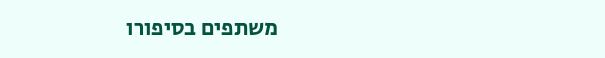משתפים בסיפורו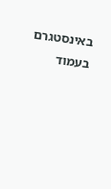באינסטגרם בעמוד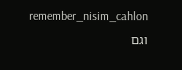remember_nisim_cahlon וגם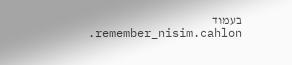בעמוד remember_nisim.cahlon.